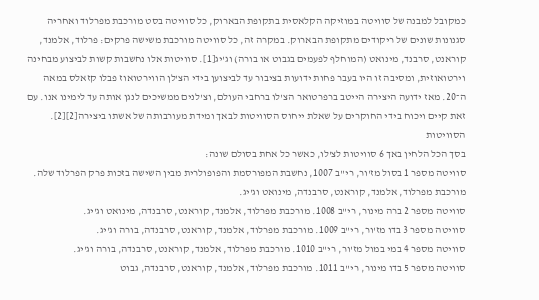כמקובל למבנה של סוויטה במוזיקה הקלאסית בתקופת הבארוק, כל סוויטה בסט מורכבת מפרלוד ואחריה סגנונות שונים של ריקודים מתקופת הבארוק. במקרה זה, כל סוויטה מורכבת משישה פרקים: פרלוד, אלמנד, קוראנט, סרבנד, מינואט (המוחלף לפעמים בגבוט או בורה) וג'יג[1]. סוויטות אלו נחשבות קשות לביצוע מבחינה וירטואוזית, ומסיבה זו היו בעבר פחות ידועות בציבור עד לביצוען בידי הצ'לן הווירטואוז פבלו קזאלס במאה ה־20. מאז ידועה היצירה הייטב ברפרטואר הצ'לו ברחבי העולם, וצ'לנים ממשיכים לנגן אותה עד לימינו אנו. עם זאת קיים ויכוח בידי החוקרים על שאלת ייחוס הסוויטות לבאך ומידת מעורבותה של אשתו ביצירה[2][2].
הסוויטות
בסך הכל הלחין באך 6 סוויטות לצ'לו, כאשר כל אחת בסולם שונה:
סוויטה מספר 1 בסול מז'ור, רי"ב 1007, נחשבת המפורסמת והפופולרית מבין השישה בזכות פרק הפרלוד שלה. מורכבת מפרלוד, אלמנד, קוראנט, סרבנדה, מינואט וג'יג.
סוויטה מספר 2 ברה מינור, רי"ב 1008. מורכבת מפרלוד, אלמנד, קוראנט, סרבנדה, מינואט וג'יג.
סוויטה מספר 3 בדו מז'ור, רי"ב 1009. מורכבת מפרלוד, אלמנד, קוראנט, סרבנדה, בורה וג'יג.
סוויטה מספר 4 במי במול מז'ור, רי"ב 1010. מורכבת מפרלוד, אלמנד, קוראנט, סרבנדה, בורה וג'יג.
סוויטה מספר 5 בדו מינור, רי"ב 1011. מורכבת מפרלוד, אלמנד, קוראנט, סרבנדה, גבוט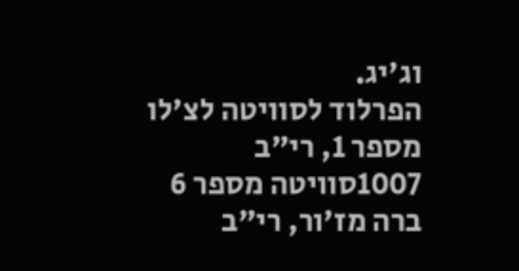וג'יג.
הפרלוד לסוויטה לצ'לו מספר 1, רי"ב 1007סוויטה מספר 6 ברה מז'ור, רי"ב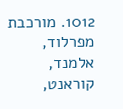1012. מורכבת מפרלוד, אלמנד, קוראנט,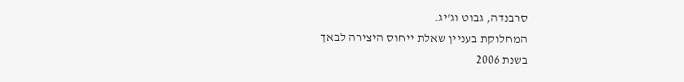סרבנדה, גבוט וג'יג.
המחלוקת בעניין שאלת ייחוס היצירה לבאך
בשנת 2006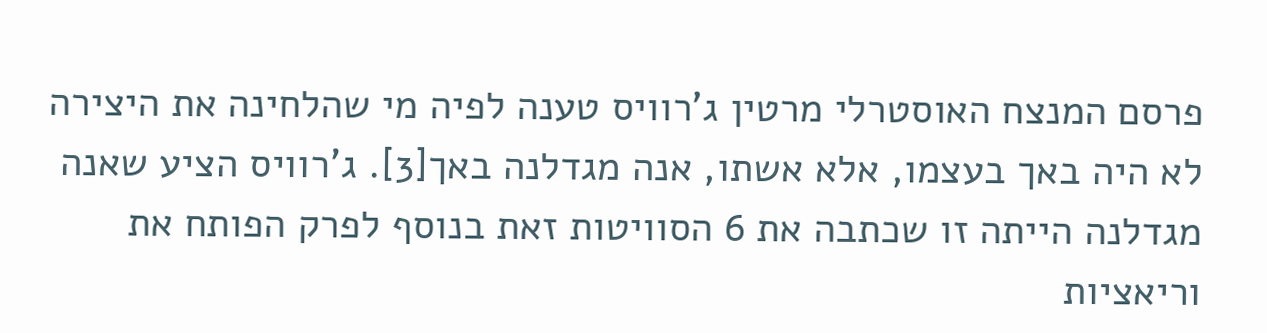פרסם המנצח האוסטרלי מרטין ג'רוויס טענה לפיה מי שהלחינה את היצירה לא היה באך בעצמו, אלא אשתו, אנה מגדלנה באך[3]. ג'רוויס הציע שאנה מגדלנה הייתה זו שכתבה את 6 הסוויטות זאת בנוסף לפרק הפותח את וריאציות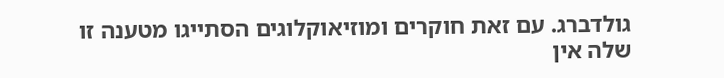גולדברג. עם זאת חוקרים ומוזיאוקלוגים הסתייגו מטענה זו שלה אין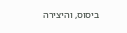ביסוס, והיצירה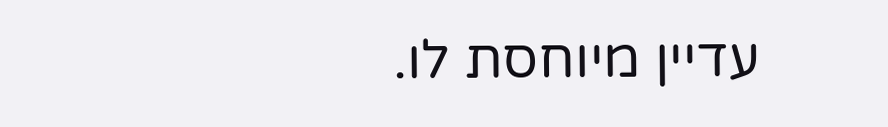עדיין מיוחסת לו.